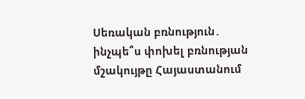Սեռական բռնություն․ ինչպե՞ս փոխել բռնության մշակույթը Հայաստանում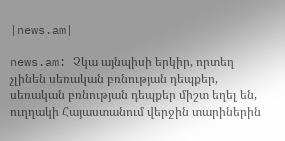|news.am|

news.am: Չկա այնպիսի երկիր, որտեղ չլինեն սեռական բռնության դեպքեր, սեռական բռնության դեպքեր միշտ եղել են, ուղղակի Հայաստանում վերջին տարիներին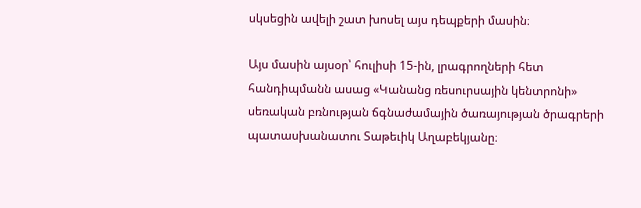սկսեցին ավելի շատ խոսել այս դեպքերի մասին։

Այս մասին այսօր՝ հուլիսի 15-ին, լրագրողների հետ հանդիպմանն ասաց «Կանանց ռեսուրսային կենտրոնի» սեռական բռնության ճգնաժամային ծառայության ծրագրերի պատասխանատու Տաթեւիկ Աղաբեկյանը։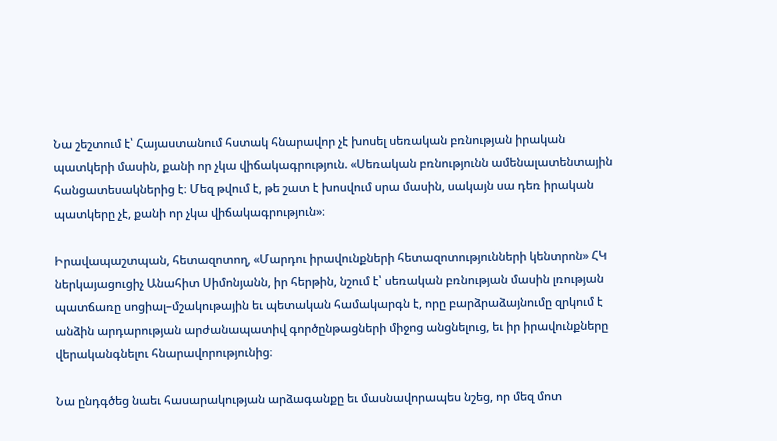Նա շեշտում է՝ Հայաստանում հստակ հնարավոր չէ խոսել սեռական բռնության իրական պատկերի մասին, քանի որ չկա վիճակագրություն. «Սեռական բռնությունն ամենալատենտային հանցատեսակներից է։ Մեզ թվում է, թե շատ է խոսվում սրա մասին, սակայն սա դեռ իրական պատկերը չէ, քանի որ չկա վիճակագրություն»։

Իրավապաշտպան, հետազոտող, «Մարդու իրավունքների հետազոտությունների կենտրոն» ՀԿ ներկայացուցիչ Անահիտ Սիմոնյանն, իր հերթին, նշում է՝ սեռական բռնության մասին լռության պատճառը սոցիալ–մշակութային եւ պետական համակարգն է, որը բարձրաձայնումը զրկում է անձին արդարության արժանապատիվ գործընթացների միջոց անցնելուց, եւ իր իրավունքները վերականգնելու հնարավորությունից։

Նա ընդգծեց նաեւ հասարակության արձագանքը եւ մասնավորապես նշեց, որ մեզ մոտ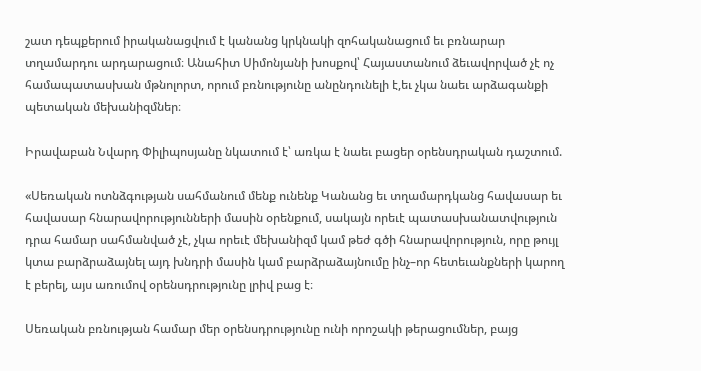շատ դեպքերում իրականացվում է կանանց կրկնակի զոհականացում եւ բռնարար տղամարդու արդարացում։ Անահիտ Սիմոնյանի խոսքով՝ Հայաստանում ձեւավորված չէ ոչ համապատասխան մթնոլորտ, որում բռնությունը անընդունելի է,եւ չկա նաեւ արձագանքի պետական մեխանիզմներ։

Իրավաբան Նվարդ Փիլիպոսյանը նկատում է՝ առկա է նաեւ բացեր օրենսդրական դաշտում.

«Սեռական ոտնձգության սահմանում մենք ունենք Կանանց եւ տղամարդկանց հավասար եւ հավասար հնարավորությունների մասին օրենքում, սակայն որեւէ պատասխանատվություն դրա համար սահմանված չէ, չկա որեւէ մեխանիզմ կամ թեժ գծի հնարավորություն, որը թույլ կտա բարձրաձայնել այդ խնդրի մասին կամ բարձրաձայնումը ինչ–որ հետեւանքների կարող է բերել, այս առումով օրենսդրությունը լրիվ բաց է։

Սեռական բռնության համար մեր օրենսդրությունը ունի որոշակի թերացումներ, բայց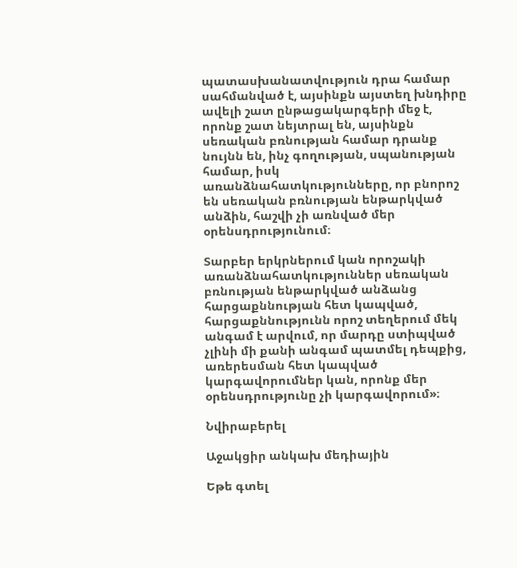պատասխանատվություն դրա համար սահմանված է, այսինքն այստեղ խնդիրը ավելի շատ ընթացակարգերի մեջ է, որոնք շատ նեյտրալ են, այսինքն սեռական բռնության համար դրանք նույնն են, ինչ գողության, սպանության համար, իսկ առանձնահատկությունները, որ բնորոշ են սեռական բռնության ենթարկված անձին, հաշվի չի առնված մեր օրենսդրությունում։

Տարբեր երկրներում կան որոշակի առանձնահատկություններ սեռական բռնության ենթարկված անձանց հարցաքննության հետ կապված, հարցաքննությունն որոշ տեղերում մեկ անգամ է արվում, որ մարդը ստիպված չլինի մի քանի անգամ պատմել դեպքից, առերեսման հետ կապված կարգավորումներ կան, որոնք մեր օրենսդրությունը չի կարգավորում»։

Նվիրաբերել

Աջակցիր անկախ մեդիային

Եթե գտել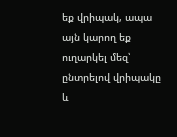եք վրիպակ, ապա այն կարող եք ուղարկել մեզ՝ ընտրելով վրիպակը և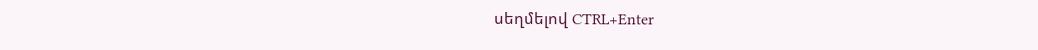սեղմելով CTRL+Enter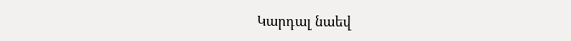Կարդալ նաեվ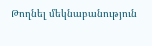Թողնել մեկնաբանություն